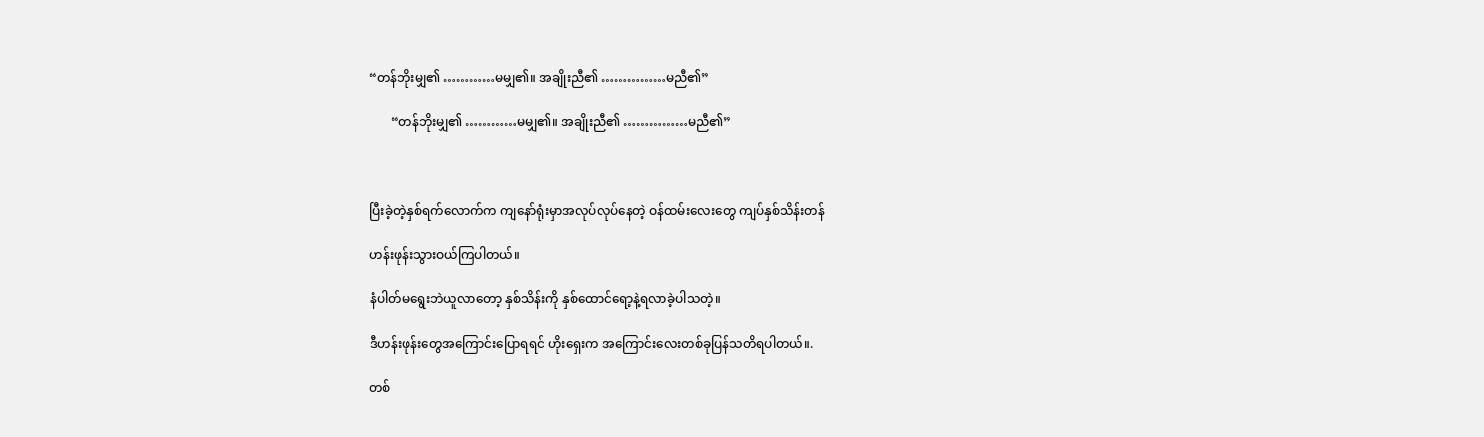“တန်ဘိုးမျှ၏ …………မမျှ၏။ အချိုးညီ၏ ……………မညီ၏”

       “တန်ဘိုးမျှ၏ …………မမျှ၏။ အချိုးညီ၏ ……………မညီ၏”



ပြီးခဲ့တဲ့နှစ်ရက်လောက်က ကျနော်ရုံးမှာအလုပ်လုပ်နေတဲ့ ဝန်ထမ်းလေးတွေ ကျပ်နှစ်သိန်းတန်

ဟန်းဖုန်းသွားဝယ်ကြပါတယ်။

နံပါတ်မရွေးဘဲယူလာတော့ နှစ်သိန်းကို နှစ်ထောင်ရော့နဲ့ရလာခဲ့ပါသတဲ့။

ဒီဟန်းဖုန်းတွေအကြောင်းပြောရရင် ဟိုးရှေးက အကြောင်းလေးတစ်ခုပြန်သတိရပါတယ်။.

တစ်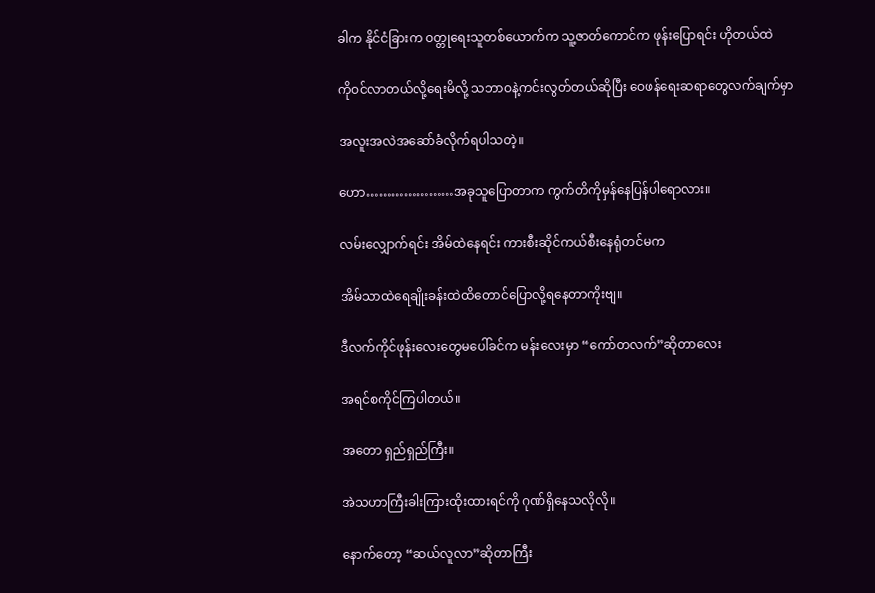ခါက နိုင်ငံခြားက ဝတ္တုရေးသူတစ်ယောက်က သူ့ဇာတ်ကောင်က ဖုန်းပြောရင်း ဟိုတယ်ထဲ

ကိုဝင်လာတယ်လို့ရေးမိလို့ သဘာဝနဲ့ကင်းလွတ်တယ်ဆိုပြီး ဝေဖန်ရေးဆရာတွေလက်ချက်မှာ

အလူးအလဲအဆော်ခံလိုက်ရပါသတဲ့။

ဟော…………………အခုသူပြောတာက ကွက်တိကိုမှန်နေပြန်ပါရောလား။

လမ်းလျှောက်ရင်း အိမ်ထဲနေရင်း ကားစီးဆိုင်ကယ်စီးနေရုံတင်မက

အိမ်သာထဲရေချိုးခန်းထဲထိတောင်ပြောလို့ရနေတာကိုးဗျ။

ဒီလက်ကိုင်ဖုန်းလေးတွေမပေါ်ခင်က မန်းလေးမှာ “ကော်တလက်”ဆိုတာလေး

အရင်စကိုင်ကြပါတယ်။

အတော ရှည်ရှည်ကြီး။

အဲသဟာကြီးခါးကြားထိုးထားရင်ကို ဂုဏ်ရှိနေသလိုလို။

နောက်တော့ “ဆယ်လူလာ”ဆိုတာကြီး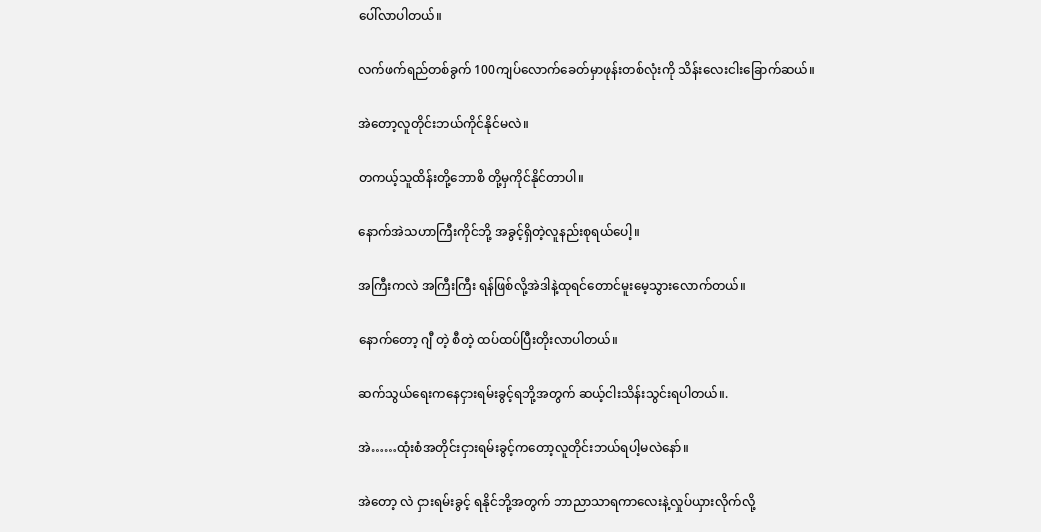ပေါ်လာပါတယ်။

လက်ဖက်ရည်တစ်ခွက် 100ကျပ်လောက်ခေတ်မှာဖုန်းတစ်လုံးကို သိန်းလေးငါးခြောက်ဆယ်။

အဲတော့လူတိုင်းဘယ်ကိုင်နိုင်မလဲ။

တကယ့်သူထိန်းတို့ဘောစိ တို့မှကိုင်နိုင်တာပါ။

နောက်အဲသဟာကြီးကိုင်ဘို့ အခွင့်ရှိတဲ့လူနည်းစုရယ်ပေါ့။

အကြီးကလဲ အကြီးကြီး ရန်ဖြစ်လို့အဲဒါနဲ့ထုရင်တောင်မူးမေ့သွားလောက်တယ်။

နောက်တော့ ဂျီ တဲ့ စီတဲ့ ထပ်ထပ်ပြီးတိုးလာပါတယ်။

ဆက်သွယ်ရေးကနေငှားရမ်းခွင့်ရဘို့အတွက် ဆယ့်ငါးသိန်းသွင်းရပါတယ်။.

အဲ……ထုံးစံအတိုင်းငှားရမ်းခွင့်ကတော့လူတိုင်းဘယ်ရပါ့မလဲနော်။

အဲတော့ လဲ ငှားရမ်းခွင့် ရနိုင်ဘို့အတွက် ဘာညာသာရကာလေးနဲ့လှုပ်ယှားလိုက်လို့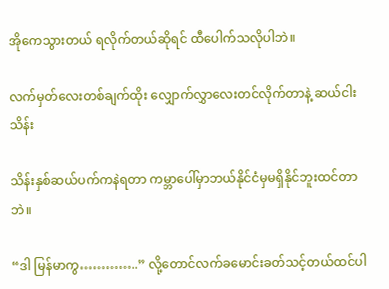အိုကေသွားတယ် ရလိုက်တယ်ဆိုရင် ထီပေါက်သလိုပါဘဲ။

လက်မှတ်လေးတစ်ချက်ထိုး လျှောက်လွှာလေးတင်လိုက်တာနဲ့ ဆယ်ငါးသိန်း

သိန်းနှစ်ဆယ်ပက်ကနဲရတာ ကမ္ဘာပေါ်မှာဘယ်နိုင်ငံမှမရှိနိုင်ဘူးထင်တာဘဲ။

“ဒါ မြန်မာကွ…………..” လို့တောင်လက်ခမောင်းခတ်သင့်တယ်ထင်ပါ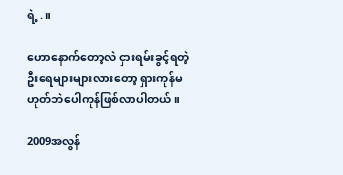ရဲ့.။

ဟောနောက်တော့လဲ ငှားရမ်းခွင့်ရတဲ့ဦးရေများများလားတော့ ရှားကုန်မဟုတ်ဘဲပေါကုန်ဖြစ်လာပါတယ်။

2009အလွန်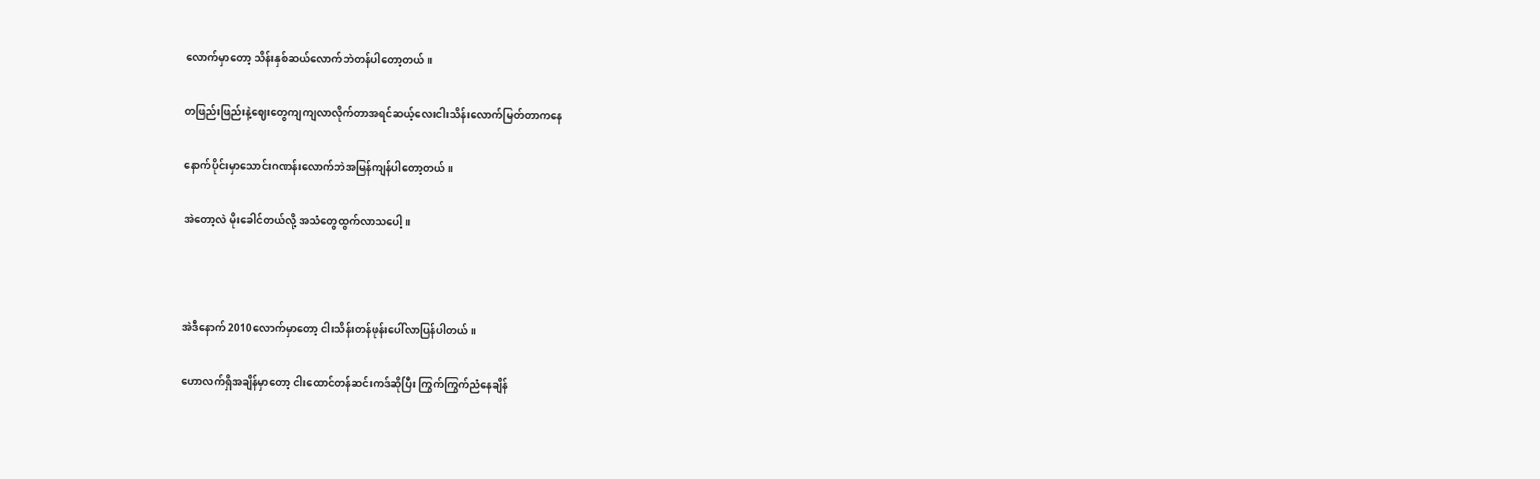လောက်မှာတော့ သိန်းနှစ်ဆယ်လောက်ဘဲတန်ပါတော့တယ်။

တဖြည်းဖြည်းနဲ့ဈေးတွေကျကျလာလိုက်တာအရင်ဆယ့်လေးငါးသိန်းလောက်မြတ်တာကနေ

နောက်ပိုင်းမှာသောင်းဂဏန်းလောက်ဘဲအမြန်ကျန်ပါတော့တယ်။

အဲတော့လဲ မိုးခေါင်တယ်လို့ အသံတွေထွက်လာသပေါ့။



အဲဒီနောက် 2010လောက်မှာတော့ ငါးသိန်းတန်ဖုန်းပေါ်လာပြန်ပါတယ်။

ဟောလက်ရှိအချိန်မှာတော့ ငါးထောင်တန်ဆင်းကဒ်ဆိုပြီး ကြွက်ကြွက်ညံနေချိန်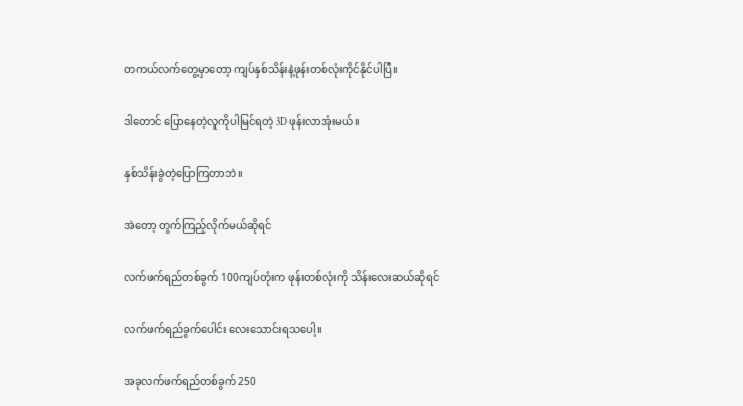တကယ်လက်တွေ့မှာတော့ ကျပ်နှစ်သိန်းနဲ့ဖုန်းတစ်လုံးကိုင်နိုင်ပါပြီ။

ဒါတောင် ပြောနေတဲ့လူကိုပါမြင်ရတဲ့ 3D ဖုန်းလာအုံးမယ်။

နှစ်သိန်းခွဲတဲ့ပြောကြတာဘဲ။

အဲတော့ တွက်ကြည့်လိုက်မယ်ဆိုရင်

လက်ဖက်ရည်တစ်ခွက် 100ကျပ်တုံးက ဖုန်းတစ်လုံးကို သိန်းလေးဆယ်ဆိုရင်

လက်ဖက်ရည်ခွက်ပေါင်း လေးသောင်းရသပေါ့။

အခုလက်ဖက်ရည်တစ်ခွက် 250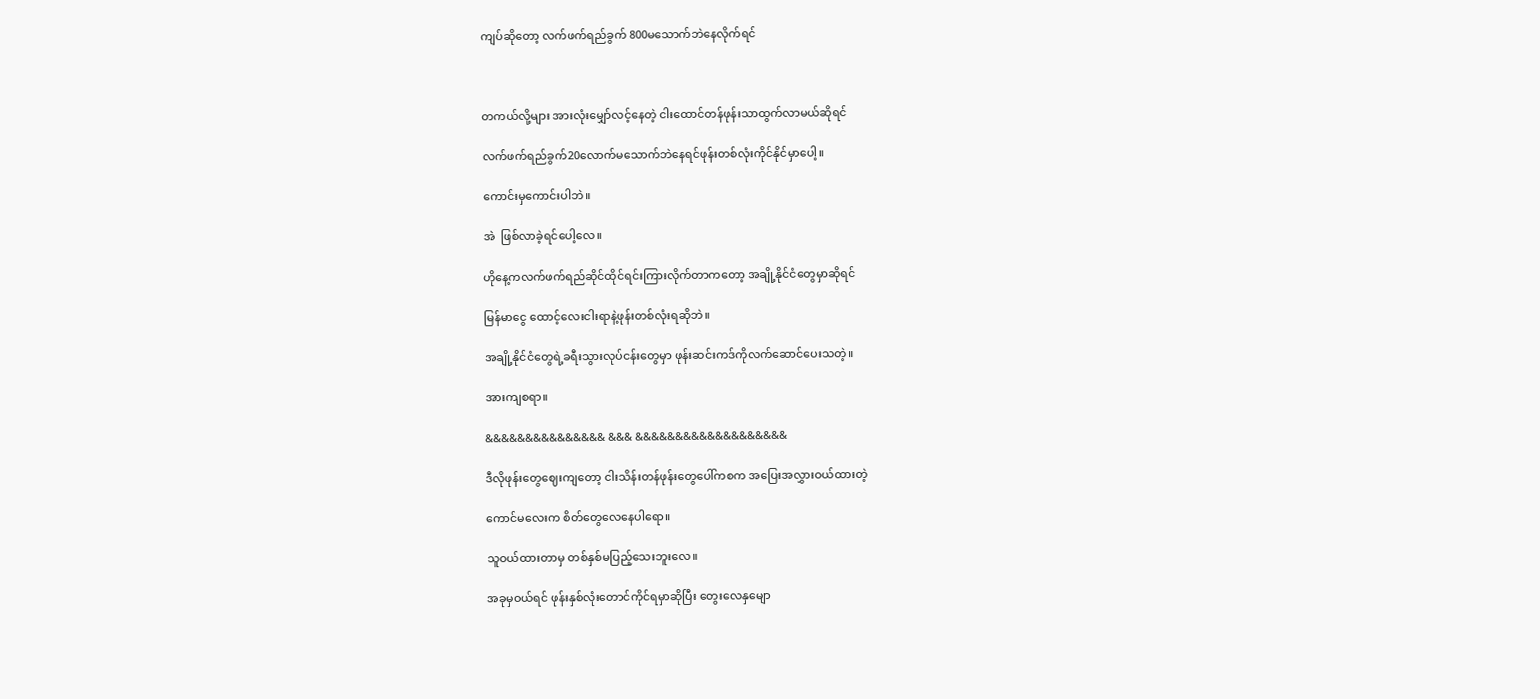ကျပ်ဆိုတော့ လက်ဖက်ရည်ခွက် 800မသောက်ဘဲနေလိုက်ရင်



တကယ်လို့များ အားလုံးမျှော်လင့်နေတဲ့ ငါးထောင်တန်ဖုန်းသာထွက်လာမယ်ဆိုရင်

လက်ဖက်ရည်ခွက်20လောက်မသောက်ဘဲနေရင်ဖုန်းတစ်လုံးကိုင်နိုင်မှာပေါ့။

ကောင်းမှကောင်းပါဘဲ။

အဲ  ဖြစ်လာခဲ့ရင်ပေါ့လေ။

ဟိုနေ့ကလက်ဖက်ရည်ဆိုင်ထိုင်ရင်းကြားလိုက်တာကတော့ အချို့နိုင်ငံတွေမှာဆိုရင်

မြန်မာငွေ ထောင့်လေးငါးရာနဲ့ဖုန်းတစ်လုံးရဆိုဘဲ။

အချို့နိုင်ငံတွေရဲ့ခရီးသွားလုပ်ငန်းတွေမှာ ဖုန်းဆင်းကဒ်ကိုလက်ဆောင်ပေးသတဲ့။

အားကျစရာ။

&&&&&&&&&&&&&&& &&& &&&&&&&&&&&&&&&&&&&

ဒီလိုဖုန်းတွေဈေးကျတော့ ငါးသိန်းတန်ဖုန်းတွေပေါ်ကစက အပြေးအလွှားဝယ်ထားတဲ့

ကောင်မလေးက စိတ်တွေလေနေပါရော။

သူဝယ်ထားတာမှ တစ်နှစ်မပြည့်သေးဘူးလေ။

အခုမှဝယ်ရင် ဖုန်းနှစ်လုံးတောင်ကိုင်ရမှာဆိုပြီး တွေးလေနှမျော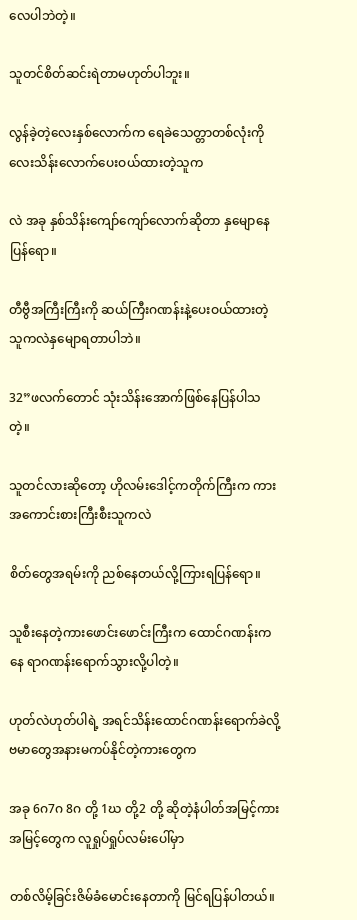လေပါဘဲတဲ့။

သူတင်စိတ်ဆင်းရဲတာမဟုတ်ပါဘူး။

လွန်ခဲ့တဲ့လေးနှစ်လောက်က ရေခဲသေတ္တာတစ်လုံးကို လေးသိန်းလောက်ပေးဝယ်ထားတဲ့သူက

လဲ အခု နှစ်သိန်းကျော်ကျော်လောက်ဆိုတာ နှမျောနေပြန်ရော။

တီဗွီအကြီးကြီးကို ဆယ်ကြီးဂဏန်းနဲ့ပေးဝယ်ထားတဲ့သူကလဲနှမျောရတာပါဘဲ။

32”ဖလက်တောင် သုံးသိန်းအောက်ဖြစ်နေပြန်ပါသတဲ့။

သူတင်လားဆိုတော့ ဟိုလမ်းဒေါင့်ကတိုက်ကြီးက ကားအကောင်းစားကြီးစီးသူကလဲ

စိတ်တွေအရမ်းကို ညစ်နေတယ်လို့ကြားရပြန်ရော။

သူစီးနေတဲ့ကားဖောင်းဖောင်းကြီးက ထောင်ဂဏန်းကနေ ရာဂဏန်းရောက်သွားလို့ပါတဲ့။

ဟုတ်လဲဟုတ်ပါရဲ့ အရင်သိန်းထောင်ဂဏန်းရောက်ခဲလို့ ဗမာတွေအနားမကပ်နိုင်တဲ့ကားတွေက

အခု 6ဂ7ဂ 8ဂ တို့ 1ဃ တို့2 တို့ ဆိုတဲ့နံပါတ်အမြင့်ကားအမြင့်တွေက လူရှုပ်ရှုပ်လမ်းပေါ်မှာ

တစ်လိမ့်ခြင်းဇိမ်ခံမောင်းနေတာကို မြင်ရပြန်ပါတယ်။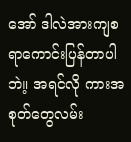အော် ဒါလဲအားကျစရာကောင်းပြန်တာပါဘဲ။့ အရင်လို ကားအစုတ်တွေလမ်း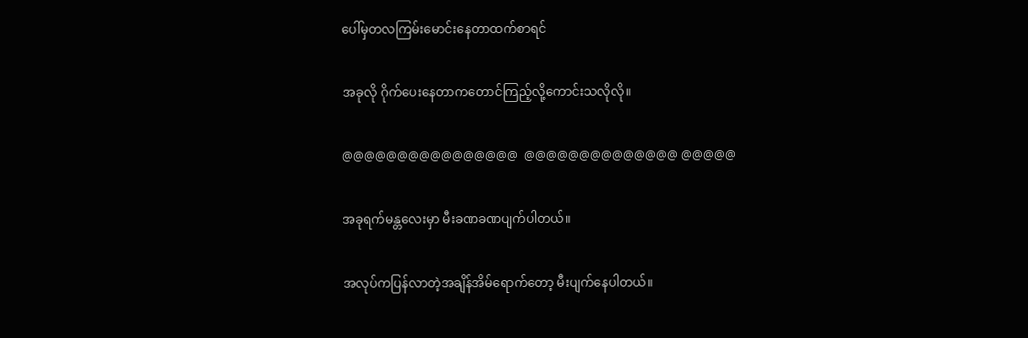ပေါ်မှတလကြမ်းမောင်းနေတာထက်စာရင်

အခုလို ဂိုက်ပေးနေတာကတောင်ကြည့်လို့ကောင်းသလိုလို။

@@@@@@@@@@@@@@@@  @@@@@@@@@@@@@@ @@@@@

အခုရက်မန္တလေးမှာ မီးခဏခဏပျက်ပါတယ်။

အလုပ်ကပြန်လာတဲ့အချိန်အိမ်ရောက်တော့ မီးပျက်နေပါတယ်။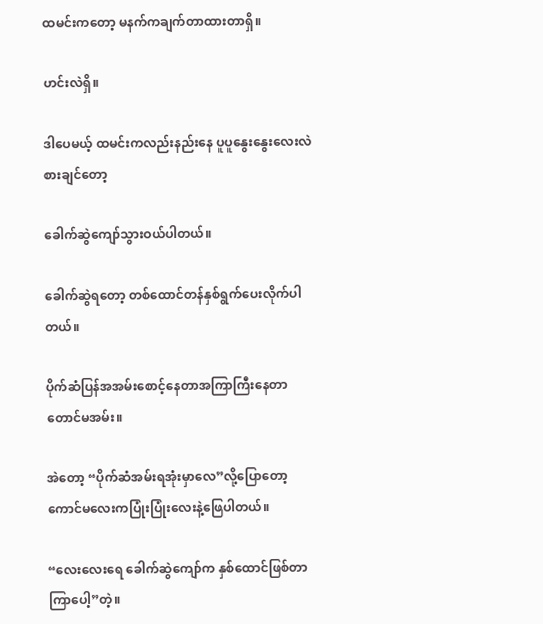ထမင်းကတော့ မနက်ကချက်တာထားတာရှိ။

ဟင်းလဲရှိ။

ဒါပေမယ့် ထမင်းကလည်းနည်းနေ ပူပူနွေးနွေးလေးလဲစားချင်တော့

ခေါက်ဆွဲကျော်သွားဝယ်ပါတယ်။

ခေါက်ဆွဲရတော့ တစ်ထောင်တန်နှစ်ရွက်ပေးလိုက်ပါတယ်။

ပိုက်ဆံပြန်အအမ်းစောင့်နေတာအကြာကြီးနေတာတောင်မအမ်း။

အဲတော့ “ပိုက်ဆံအမ်းရအုံးမှာလေ”လို့ပြောတော့ ကောင်မလေးကပြုံးပြုံးလေးနဲ့ဖြေပါတယ်။

“လေးလေးရေ ခေါက်ဆွဲကျော်က နှစ်ထောင်ဖြစ်တာကြာပေါ့”တဲ့။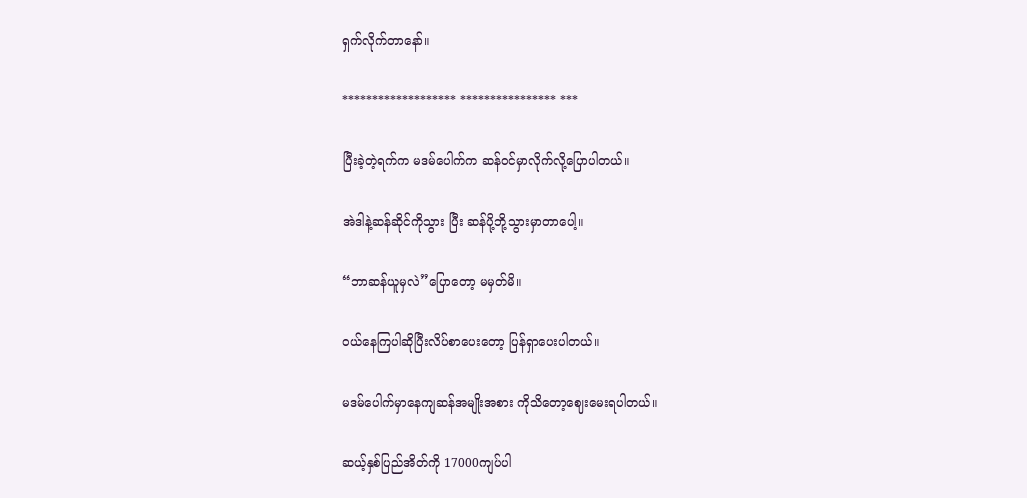ရှက်လိုက်တာနော်။

******************* **************** ***

ပြီးခဲ့တဲ့ရက်က မဒမ်ပေါက်က ဆန်ဝင်မှာလိုက်လို့ပြောပါတယ်။

အဲဒါနဲ့ဆန်ဆိုင်ကိုသွား ပြီး ဆန်ပို့ဘို့သွားမှာတာပေါ့။

“ဘာဆန်ယူမှလဲ”ပြောတော့ မမှတ်မိ။

ဝယ်နေကြပါဆိုပြီးလိပ်စာပေးတော့ ပြန်ရှာပေးပါတယ်။

မဒမ်ပေါက်မှာနေကျဆန်အမျိုးအစား ကိုသိတော့ဈေးမေးရပါတယ်။

ဆယ့်နှစ်ပြည်အိတ်ကို 17000ကျပ်ပါ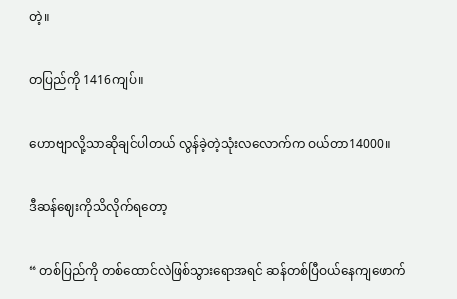တဲ့။

တပြည်ကို 1416ကျပ်။

ဟောဗျာလို့သာဆိုချင်ပါတယ် လွန်ခဲ့တဲ့သုံးလလောက်က ဝယ်တာ14000။

ဒီဆန်ဈေးကိုသိလိုက်ရတော့

“ တစ်ပြည်ကို တစ်ထောင်လဲဖြစ်သွားရောအရင် ဆန်တစ်ပြီဝယ်နေကျဖောက်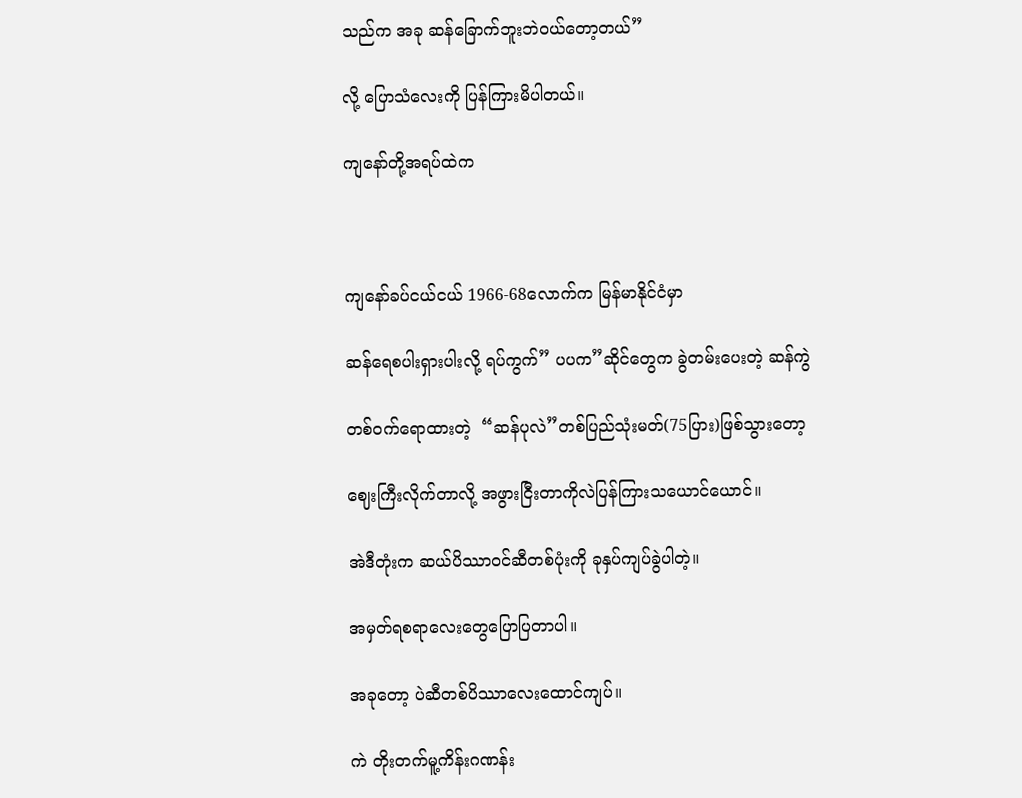သည်က အခု ဆန်ခြောက်ဘူးဘဲဝယ်တော့တယ်”

လို့ ပြောသံလေးကို ပြန်ကြားမိပါတယ်။

ကျနော်တို့အရပ်ထဲက



ကျနော်ခပ်ငယ်ငယ် 1966-68လောက်က မြန်မာနိုင်ငံမှာ

ဆန်ရေစပါးရှားပါးလို့ ရပ်ကွက်” ပပက”ဆိုင်တွေက ခွဲတမ်းပေးတဲ့ ဆန်ကွဲ

တစ်ဝက်ရောထားတဲ့  “ဆန်ပုလဲ”တစ်ပြည်သုံးမတ်(75ပြား)ဖြစ်သွားတော့

ဈေးကြီးလိုက်တာလို့ အဖွားငြီးတာကိုလဲပြန်ကြားသယောင်ယောင်။

အဲဒီတုံးက ဆယ်ပိဿာဝင်ဆီတစ်ပုံးကို ခုနှပ်ကျပ်ခွဲပါတဲ့။

အမှတ်ရစရာလေးတွေပြောပြတာပါ။

အခုတော့ ပဲဆီတစ်ပိဿာလေးထောင်ကျပ်။

ကဲ တိုးတက်မူ့ကိန်းဂဏန်း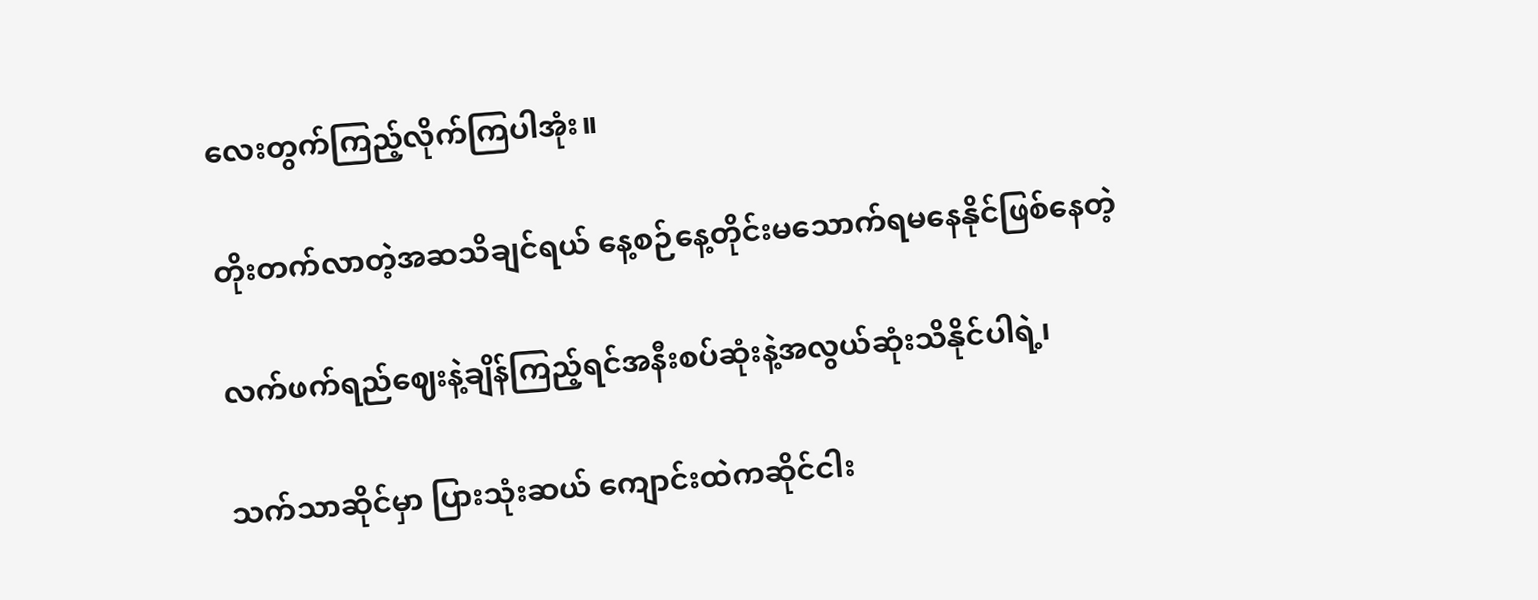လေးတွက်ကြည့်လိုက်ကြပါအုံး။

တိုးတက်လာတဲ့အဆသိချင်ရယ် နေ့စဉ်နေ့တိုင်းမသောက်ရမနေနိုင်ဖြစ်နေတဲ့

လက်ဖက်ရည်ဈေးနဲ့ချိန်ကြည့်ရင်အနီးစပ်ဆုံးနဲ့အလွယ်ဆုံးသိနိုင်ပါရဲ့၊

သက်သာဆိုင်မှာ ပြားသုံးဆယ် ကျောင်းထဲကဆိုင်ငါး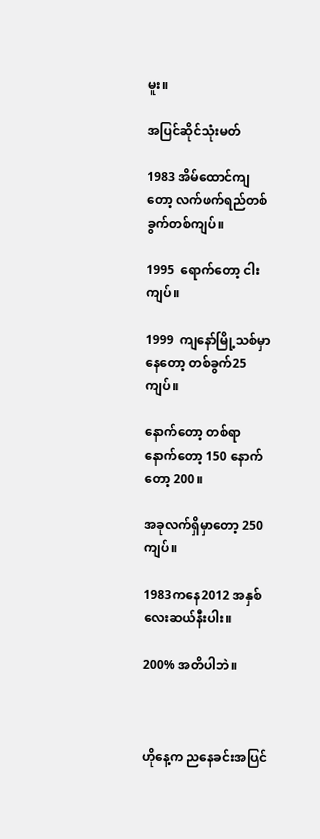မူး။

အပြင်ဆိုင်သုံးမတ်

1983 အိမ်ထောင်ကျတော့ လက်ဖက်ရည်တစ်ခွက်တစ်ကျပ်။

1995  ရောက်တော့ ငါးကျပ်။

1999  ကျနော်မြို့သစ်မှာနေတော့ တစ်ခွက်25ကျပ်။

နောက်တော့ တစ်ရာ နောက်တော့ 150 နောက်တော့ 200။

အခုလက်ရှိမှာတော့ 250ကျပ်။

1983ကနေ2012 အနှစ်လေးဆယ်နီးပါး။

200% အတိပါဘဲ။



ဟိုနေ့က ညနေခင်းအပြင်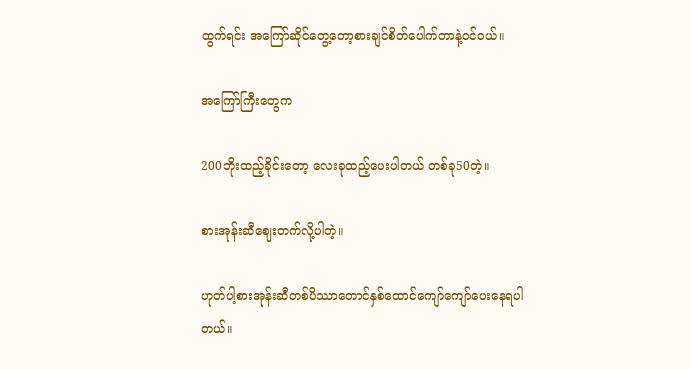ထွက်ရင်း အကြော်ဆိုင်တွေ့တော့စားချင်စိတ်ပေါက်တာနဲ့ဝင်ဝယ်။

အကြော်ကြီးတွေက

200ဘိုးထည့်ခိုင်းတော့ လေးခုထည့်ပေးပါတယ် တစ်ခု50တဲ့။

စားအုန်းဆီဈေးတက်လို့ပါတဲ့။

ဟုတ်ပါ့စားအုန်းဆီတစ်ပိဿာတောင်နှစ်ထောင်ကျော်ကျော်ပေးနေရပါတယ်။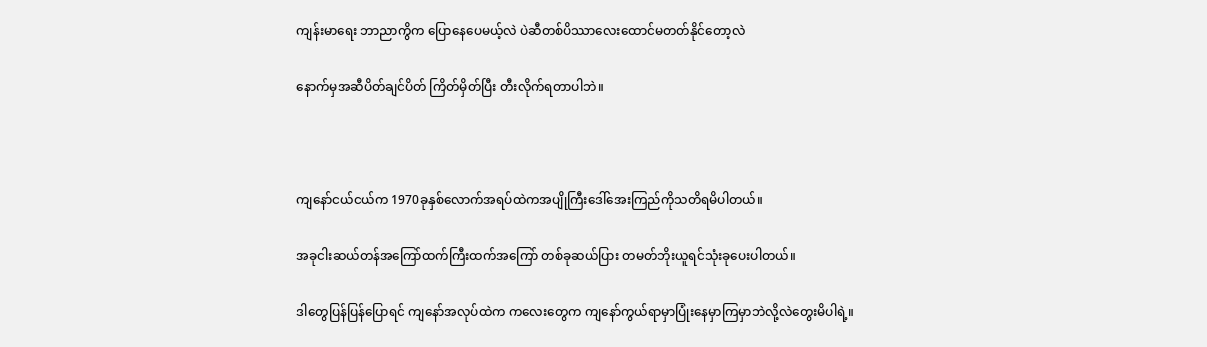ကျန်းမာရေး ဘာညာကွိက ပြောနေပေမယ့်လဲ ပဲဆီတစ်ပိဿာလေးထောင်မတတ်နိုင်တော့လဲ

နောက်မှအဆီပိတ်ချင်ပိတ် ကြိတ်မှိတ်ပြီး တီးလိုက်ရတာပါဘဲ။



ကျနော်ငယ်ငယ်က 1970ခုနှစ်လောက်အရပ်ထဲကအပျိုကြီးဒေါ်အေးကြည်ကိုသတိရမိပါတယ်။

အခုငါးဆယ်တန်အကြော်ထက်ကြီးထက်အကြော် တစ်ခုဆယ်ပြား တမတ်ဘိုးယူရင်သုံးခုပေးပါတယ်။

ဒါတွေပြန်ပြန်ပြောရင် ကျနော်အလုပ်ထဲက ကလေးတွေက ကျနော်ကွယ်ရာမှာပြုံးနေမှာကြမှာဘဲလို့လဲတွေးမိပါရဲ့။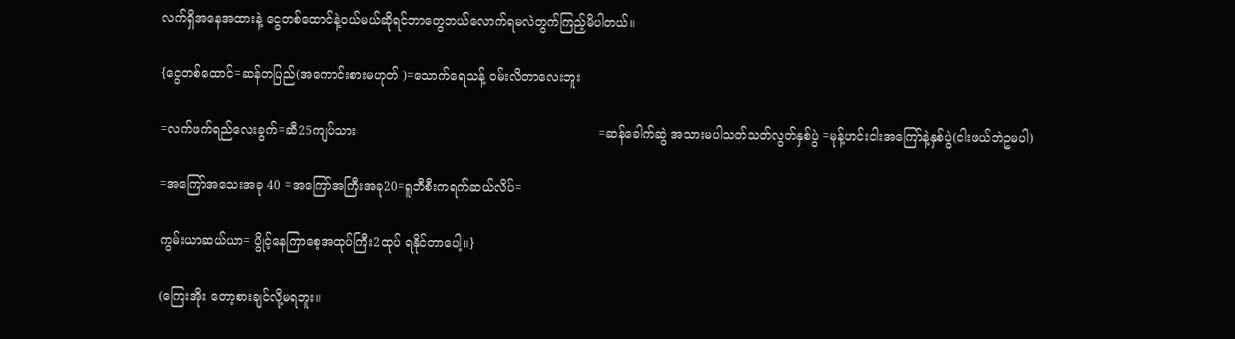လက်ရှိအနေအထားနဲ့ ငွေတစ်ထောင်နဲ့ဝယ်မယ်ဆိုရင်ဘာတွေဘယ်လောက်ရမလဲတွက်ကြည့်မိပါတယ်။

{ငွေတစ်ထောင်=ဆန်တပြည်(အကောင်းစားမဟုတ် )=သောက်ရေသန့် ဝမ်းလိတာလေးဘူး

=လက်ဖက်ရည်လေးခွက်=ဆီ25ကျပ်သား                                                              =ဆန်ခေါက်ဆွဲ အသားမပါသတ်သတ်လွတ်နှစ်ပွဲ =မုန့်ဟင်းငါးအကြော်နဲ့နှစ်ပွဲ(ငါးဖယ်ဘဲဥမပါ)

=အကြော်အသေးအခု 40 =အကြော်အကြီးအခု20=ရူဘီစီးကရက်ဆယ်လိပ်=

ကွမ်းယာဆယ်ယာ= ပွိုင့်နေကြာစေ့အထုပ်ကြီး2ထုပ် ရနိုင်တာပေါ့။}

(ကြေးအိုး တော့စားချင်လို့မရဘူး။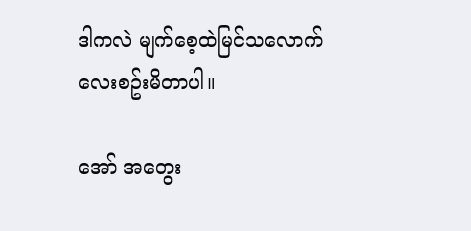ဒါကလဲ မျက်စေ့ထဲမြင်သလောက်လေးစဥ်းမိတာပါ။

အော် အတွေး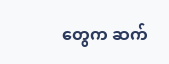တွေက ဆက်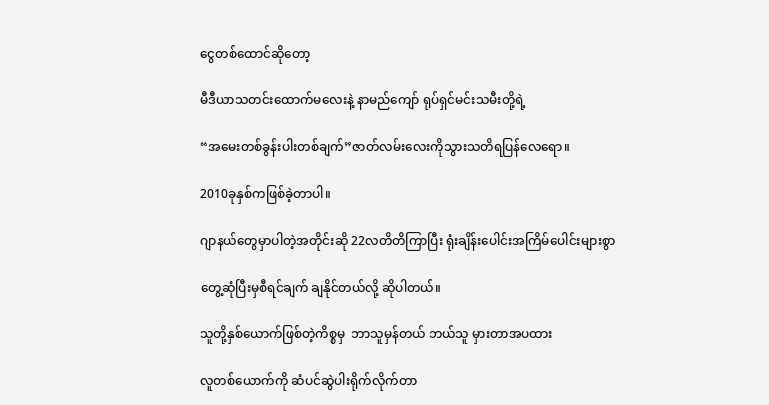ငွေတစ်ထောင်ဆိုတော့

မီဒီယာသတင်းထောက်မလေးနဲ့ နာမည်ကျော် ရုပ်ရှင်မင်းသမီးတို့ရဲ့

“အမေးတစ်ခွန်းပါးတစ်ချက်”ဇာတ်လမ်းလေးကိုသွားသတိရပြန်လေရော။

2010ခုနှစ်ကဖြစ်ခဲ့တာပါ။

ဂျာနယ်တွေမှာပါတဲ့အတိုင်းဆို 22လတိတိကြာပြီး ရုံးချိန်းပေါင်းအကြိမ်ပေါင်းများစွာ

တွေ့ဆုံပြီးမှစီရင်ချက် ချနိုင်တယ်လို့ ဆိုပါတယ်။

သူတို့နှစ်ယောက်ဖြစ်တဲ့ကိစ္စမှ  ဘာသူမှန်တယ် ဘယ်သူ မှားတာအပထား

လူတစ်ယောက်ကို ဆံပင်ဆွဲပါးရိုက်လိုက်တာ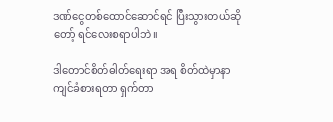ဒဏ်ငွေတစ်ထောင်ဆောင်ရင် ပြီးသွားတယ်ဆိုတော့် ရင်လေးစရာပါဘဲ။

ဒါတောင်စိတ်ဓါတ်ရေးရာ အရ စိတ်ထဲမှာနာကျင်ခံစားရတာ ရှက်တာ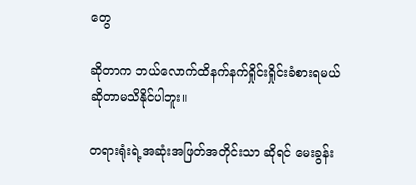တွေ

ဆိုတာက ဘယ်လောက်ထိနက်နက်ရှိုင်းရှိုင်းခံစားရမယ်ဆိုတာမသိနိုင်ပါဘူး။

တရားရုံးရဲ့အဆုံးအဖြတ်အတိုင်းသာ ဆိုရင် မေးခွန်း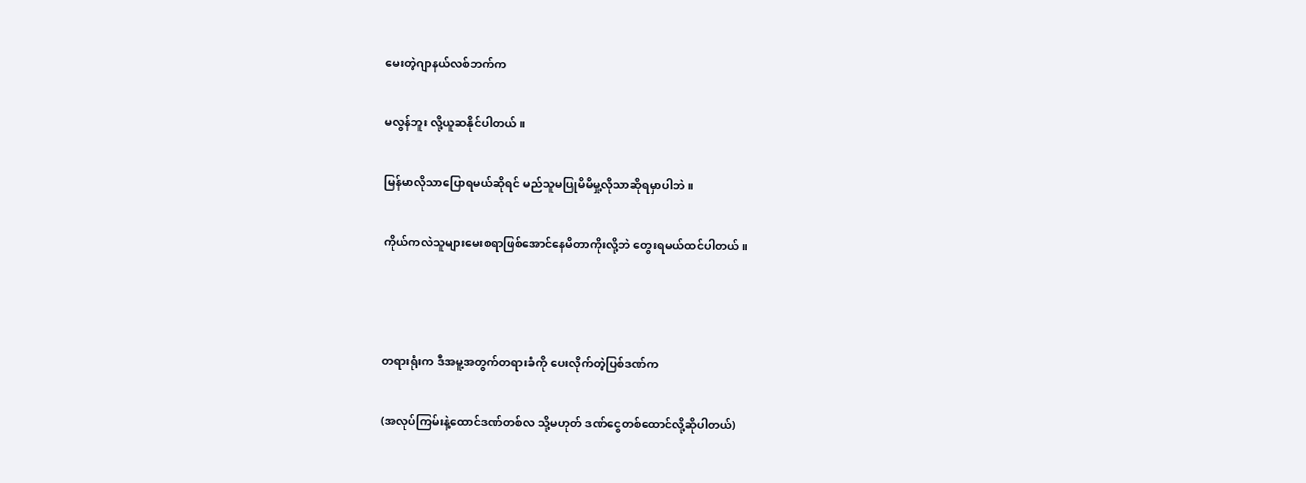မေးတဲ့ဂျာနယ်လစ်ဘက်က

မလွန်ဘူး လို့ယူဆနိုင်ပါတယ်။

မြန်မာလိုသာပြောရမယ်ဆိုရင် မည်သူမပြုမိမိမှု့လိုသာဆိုရမှာပါဘဲ။

ကိုယ်ကလဲသူများမေးစရာဖြစ်အောင်နေမိတာကိုးလို့ဘဲ တွေးရမယ်ထင်ပါတယ်။



တရားရုံးက ဒီအမူ့အတွက်တရားခံကို ပေးလိုက်တဲ့ပြစ်ဒဏ်က

(အလုပ်ကြမ်းနဲ့ထောင်ဒဏ်တစ်လ သို့မဟုတ် ဒဏ်ငွေတစ်ထောင်လို့ဆိုပါတယ်)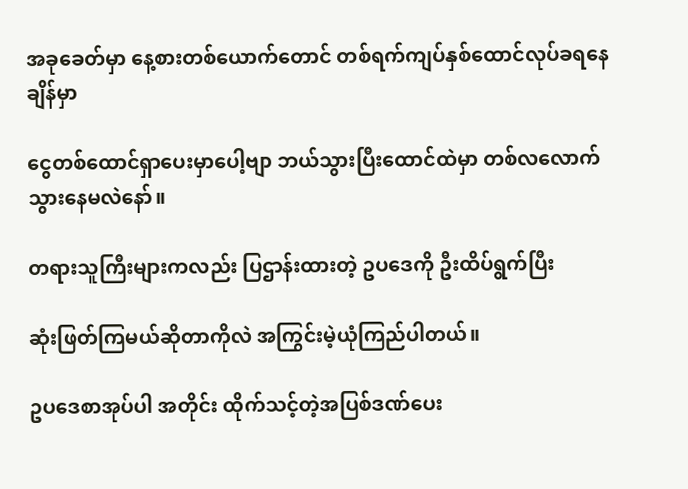အခုခေတ်မှာ နေ့စားတစ်ယောက်တောင် တစ်ရက်ကျပ်နှစ်ထောင်လုပ်ခရနေချိန်မှာ

ငွေတစ်ထောင်ရှာပေးမှာပေါ့ဗျာ ဘယ်သွားပြီးထောင်ထဲမှာ တစ်လလောက်သွားနေမလဲနော်။

တရားသူကြီးများကလည်း ပြဌာန်းထားတဲ့ ဥပဒေကို ဦးထိပ်ရွက်ပြီး

ဆုံးဖြတ်ကြမယ်ဆိုတာကိုလဲ အကြွင်းမဲ့ယုံကြည်ပါတယ်။

ဥပဒေစာအုပ်ပါ အတိုင်း ထိုက်သင့်တဲ့အပြစ်ဒဏ်ပေး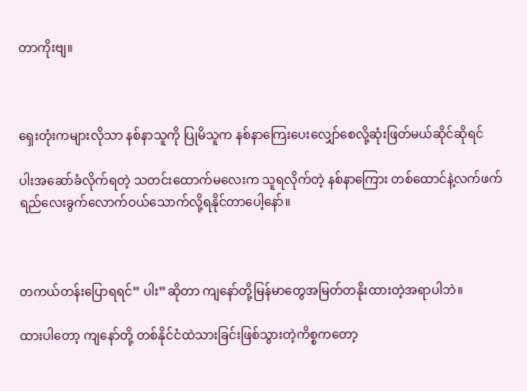တာကိုးဗျ။



ရှေးတုံးကများလိုသာ နစ်နာသူကို ပြုမိသူက နစ်နာကြေးပေးလျှော်စေလို့ဆုံးဖြတ်မယ်ဆိုင်ဆိုရင်

ပါးအဆော်ခံလိုက်ရတဲ့ သတင်းထောက်မလေးက သူရလိုက်တဲ့ နစ်နာကြေား တစ်ထောင်နဲ့လက်ဖက်ရည်လေးခွက်လောက်ဝယ်သောက်လို့ရနိုင်တာပေါ့နော်။



တကယ်တန်းပြောရရင်” ပါး”ဆိုတာ ကျနော်တို့မြန်မာတွေအမြတ်တနိုးထားတဲ့အရာပါဘဲ။

ထားပါတော့ ကျနော်တို့ တစ်နိုင်ငံထဲသားခြင်းဖြစ်သွားတဲ့ကိစ္စကတော့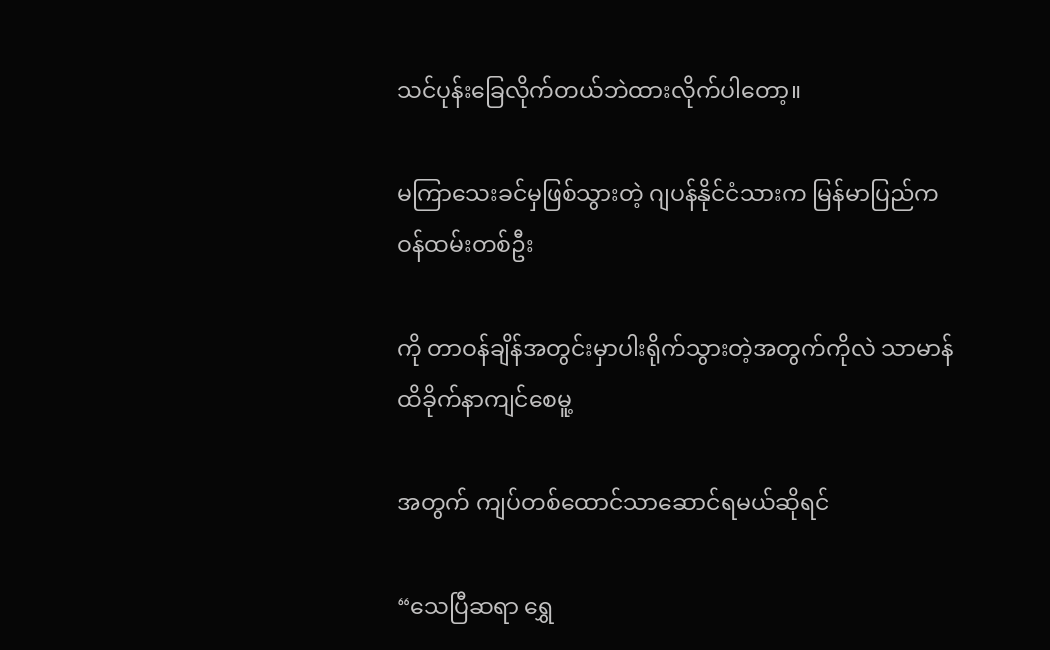သင်ပုန်းခြေလိုက်တယ်ဘဲထားလိုက်ပါတော့။

မကြာသေးခင်မှဖြစ်သွားတဲ့ ဂျပန်နိုင်ငံသားက မြန်မာပြည်က ဝန်ထမ်းတစ်ဦး

ကို တာဝန်ချိန်အတွင်းမှာပါးရိုက်သွားတဲ့အတွက်ကိုလဲ သာမာန်ထိခိုက်နာကျင်စေမူ့

အတွက် ကျပ်တစ်ထောင်သာဆောင်ရမယ်ဆိုရင်

“သေပြီဆရာ ရွှေ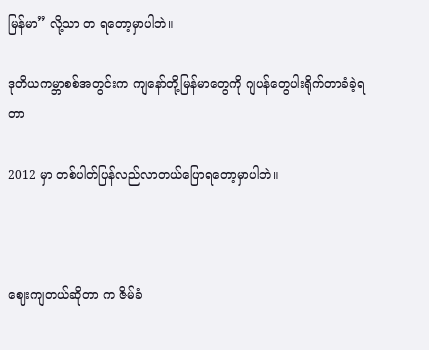မြန်မာ” လို့သာ တ ရတော့မှာပါဘဲ။

ဒုတိယကမ္ဘာစစ်အတွင်းက ကျနော်တို့မြန်မာတွေကို ဂျပန်တွေပါးရိုက်တာခံခဲ့ရတာ

2012 မှာ တစ်ပါတ်ပြန်လည်လာတယ်ပြောရတော့မှာပါဘဲ။



ဈေးကျတယ်ဆိုတာ က ဇိမ်ခံ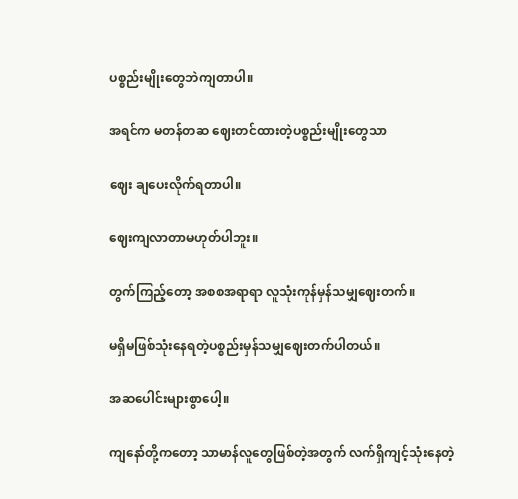ပစ္စည်းမျိုးတွေဘဲကျတာပါ။

အရင်က မတန်တဆ ဈေးတင်ထားတဲ့ပစ္စည်းမျိုးတွေသာ

ဈေး ချပေးလိုက်ရတာပါ။

ဈေးကျလာတာမဟုတ်ပါဘူး။

တွက်ကြည့်တော့ အစစအရာရာ လူသုံးကုန်မှန်သမျှဈေးတက်။

မရှိမဖြစ်သုံးနေရတဲ့ပစ္စည်းမှန်သမျှဈေးတက်ပါတယ်။

အဆပေါင်းများစွာပေါ့။

ကျနော်တို့ကတော့ သာမာန်လူတွေဖြစ်တဲ့အတွက် လက်ရှိကျင့်သုံးနေတဲ့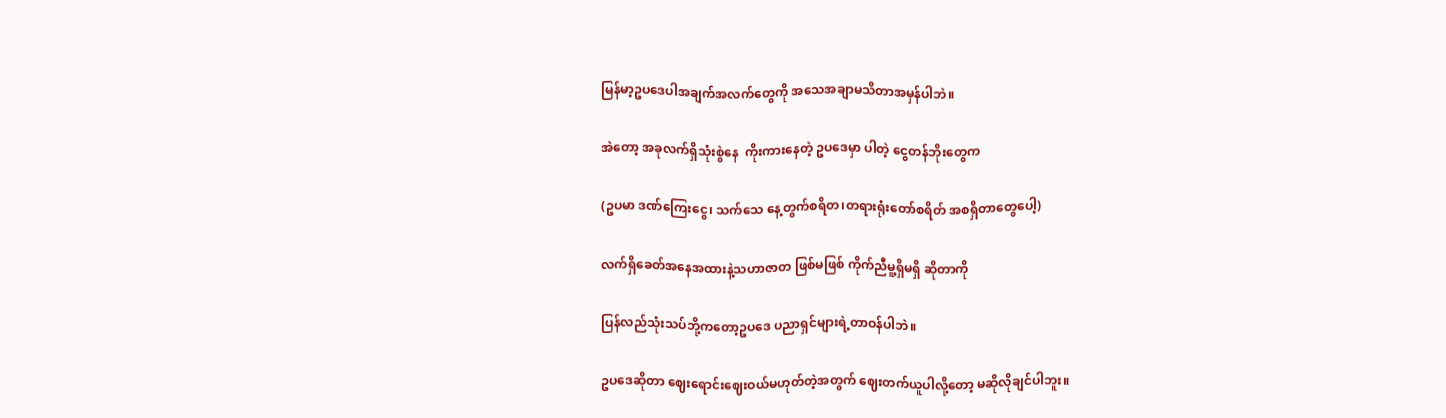မြန်မာ့ဥပဒေပါအချက်အလက်တွေကို အသေအချာမသိတာအမှန်ပါဘဲ။

အဲတော့ အခုလက်ရှိသုံးစွဲနေ  ကိုးကားနေတဲ့ ဥပဒေမှာ ပါတဲ့ ငွေတန်ဘိုးတွေက

(ဥပမာ ဒဏ်ကြေးငွေ၊ သက်သေ နေ့တွက်စရိတ၊တရားရုံးတော်စရိတ် အစရှိတာတွေပေါ့)

လက်ရှိခေတ်အနေအထားနဲ့သဟာဇာတ ဖြစ်မဖြစ် ကိုက်ညီမူ့ရှိမရှိ ဆိုတာကို

ပြန်လည်သုံးသပ်ဘို့ကတော့ဥပဒေ ပညာရှင်များရဲ့တာဝန်ပါဘဲ။

ဥပဒေဆိုတာ ဈေးရောင်းဈေးဝယ်မဟုတ်တဲ့အတွက် ဈေးတက်ယူပါလို့တော့ မဆိုလိုချင်ပါဘူး။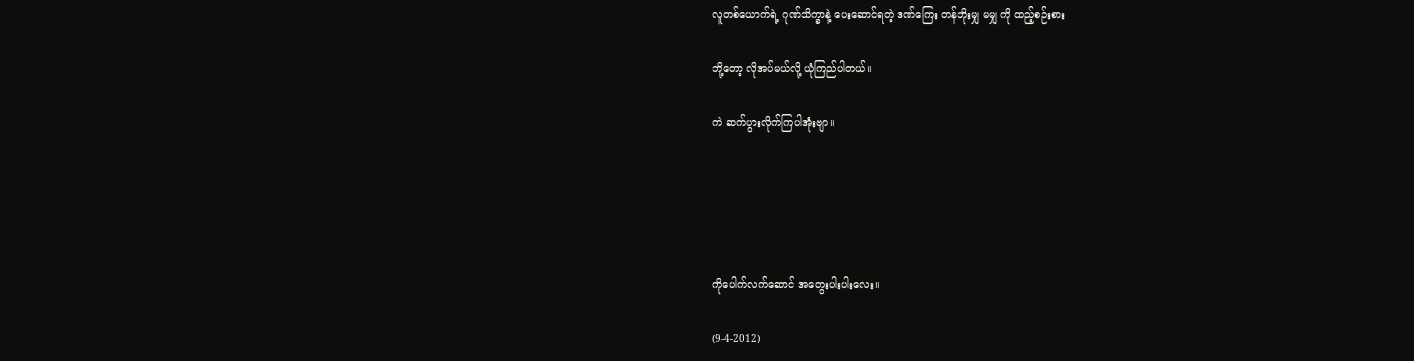လူတစ်ယောက်ရဲ့ ဂုဏ်သိက္ခာနဲ့ ပေးဆောင်ရတဲ့ ဒဏ်ကြေး တန်ဘိုးမျှ မမျှ ကို ထည့်စဉ်းစား

ဘို့တော့ လိုအပ်မယ်လို့ ယုံကြည်ပါတယ်။

ကဲ ဆက်ပွားလိုက်ကြပါအုံးဗျာ။





ကိုပေါက်လက်ဆောင် အတွေးပါးပါးလေး။

(9-4-2012)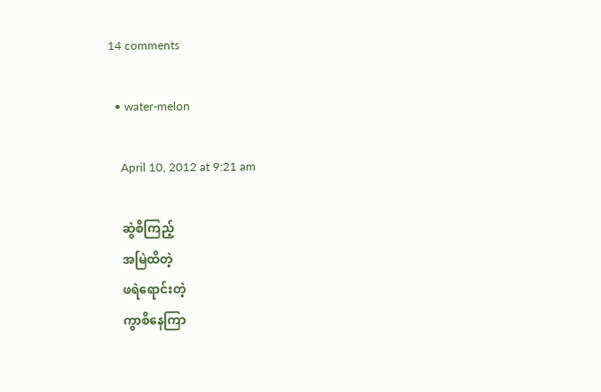14 comments

  • water-melon

    April 10, 2012 at 9:21 am

    ဆွဲစိကြည့်
    အမြဲထိတဲ့
    ဖရဲရောင်းတဲ့
    ကွာစိနေကြာ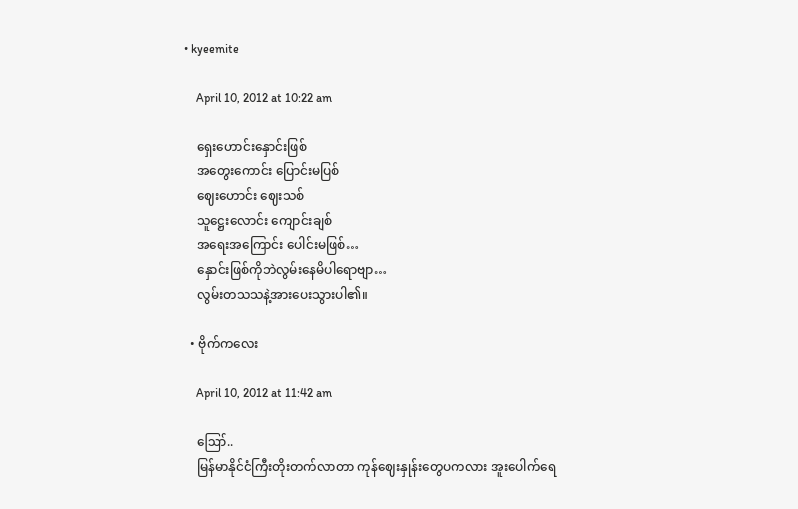• kyeemite

    April 10, 2012 at 10:22 am

    ရှေးဟောင်းနှောင်းဖြစ်
    အတွေးကောင်း ပြောင်းမပြစ်
    ဈေးဟောင်း ဈေးသစ်
    သူဋ္ဌေးလောင်း ကျောင်းချစ်
    အရေးအကြောင်း ပေါင်းမဖြစ်…
    နှောင်းဖြစ်ကိုဘဲလွမ်းနေမိပါရောဗျာ…
    လွမ်းတသသနဲ့အားပေးသွားပါ၏။

  • ဗိုက်ကလေး

    April 10, 2012 at 11:42 am

    ဪ..
    မြန်မာနိုင်ငံကြီးတိုးတက်လာတာ ကုန်ဈေးနှုန်းတွေပကလား အူးပေါက်ရေ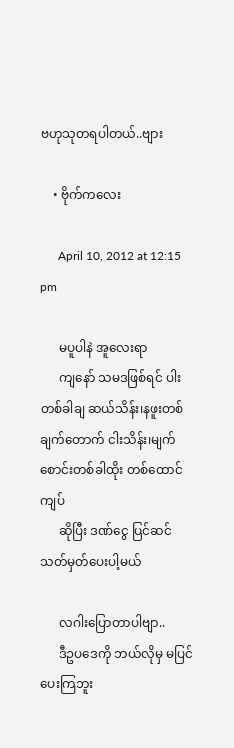ဗဟုသုတရပါတယ်..ဗျား

    • ဗိုက်ကလေး

      April 10, 2012 at 12:15 pm

      မပူပါနဲ အူလေးရာ
      ကျနော် သမဒဖြစ်ရင် ပါးတစ်ခါချ ဆယ်သိန်း၊နဖူးတစ်ချက်တောက် ငါးသိန်း၊မျက်စောင်းတစ်ခါထိုး တစ်ထောင်ကျပ်
      ဆိုပြီး ဒဏ်ငွေ ပြင်ဆင်သတ်မှတ်ပေးပါ့မယ်

      လဂါးပြောတာပါဗျာ..
      ဒီဥပဒေကို ဘယ်လိုမှ မပြင်ပေးကြဘူး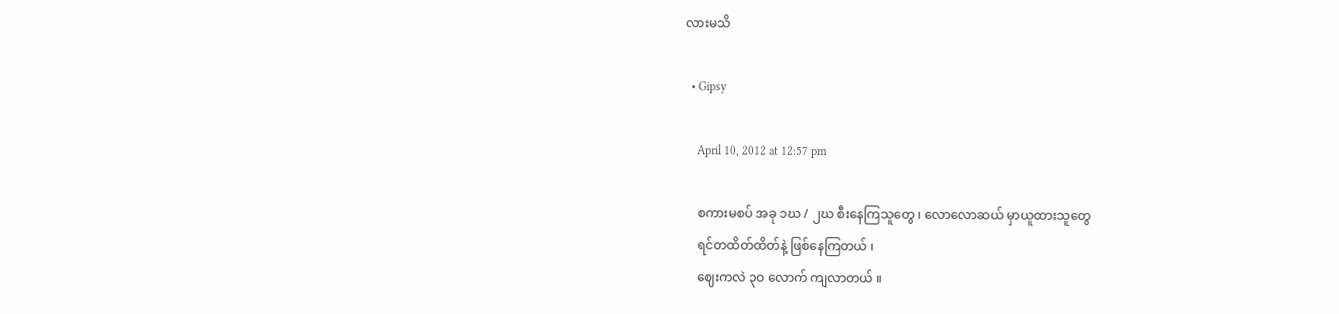လားမသိ

  • Gipsy

    April 10, 2012 at 12:57 pm

    စကားမစပ် အခု ၁ဃ / ၂ဃ စီးနေကြသူတွေ ၊ လောလောဆယ် မှာယူထားသူတွေ
    ရင်တထိတ်ထိတ်နဲ့ ဖြစ်နေကြတယ် ၊
    ဈေးကလဲ ၃ဝ လောက် ကျလာတယ် ။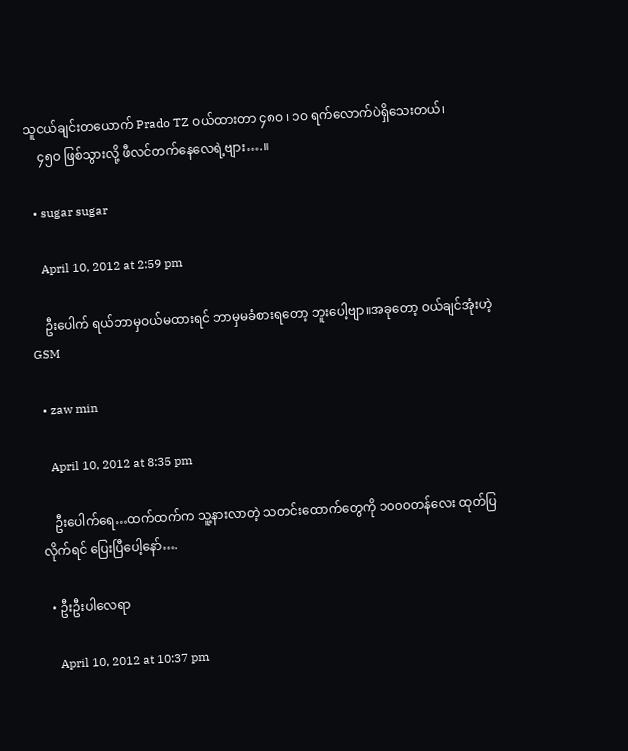သူငယ်ချင်းတယောက် Prado TZ ဝယ်ထားတာ ၄၈ဝ ၊ ၁ဝ ရက်လောက်ပဲရှိသေးတယ်၊
    ၄၅ဝ ဖြစ်သွားလို့ ဖီလင်တက်နေလေရဲ့ဗျား….။

  • sugar sugar

    April 10, 2012 at 2:59 pm

    ဦးပေါက် ရယ်ဘာမှဝယ်မထားရင် ဘာမှမခံစားရတော့ ဘူးပေါ့ဗျာ။အခုတော့ ဝယ်ချင်အုံးဟဲ့ GSM

  • zaw min

    April 10, 2012 at 8:35 pm

    ဦးပေါက်ရေ…ထက်ထက်က သူ့နားလာတဲ့ သတင်းထောက်တွေကို ၁၀၀ဝတန်လေး ထုတ်ပြလိုက်ရင် ပြေးပြီပေါ့နော်….

  • ဦးဦးပါလေရာ

    April 10, 2012 at 10:37 pm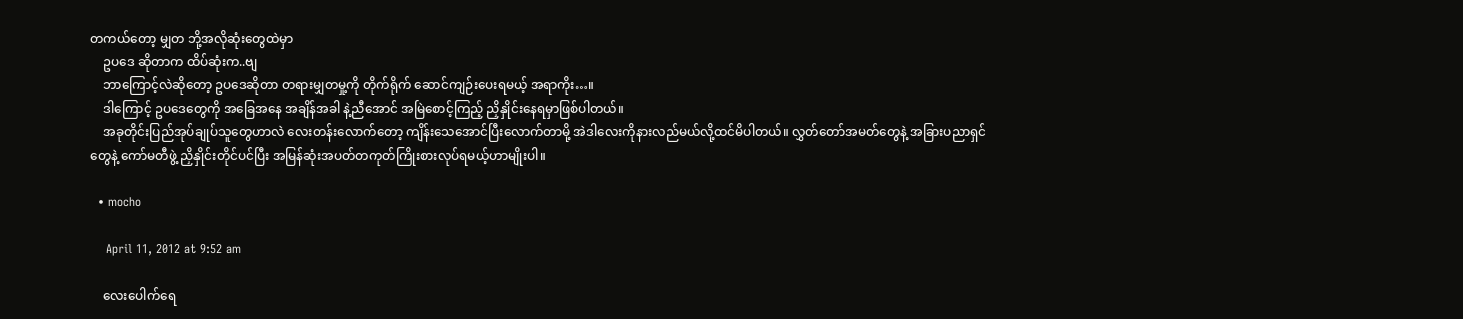တကယ်တော့ မျှတ ဘို့အလိုဆုံးတွေထဲမှာ
    ဥပဒေ ဆိုတာက ထိပ်ဆုံးက..ဗျ
    ဘာကြောင့်လဲဆိုတော့ ဥပဒေဆိုတာ တရားမျှတမှု့ကို တိုက်ရိုက် ဆောင်ကျဉ်းပေးရမယ့် အရာကိုး…။
    ဒါကြောင့် ဥပဒေတွေကို အခြေအနေ အချိန်အခါ နဲ့ညီအောင် အမြဲစောင့်ကြည့် ညှိနှိုင်းနေရမှာဖြစ်ပါတယ်။
    အခုတိုင်းပြည်အုပ်ချုပ်သူတွေဟာလဲ လေးတန်းလောက်တော့ ကျိန်းသေအောင်ပြီးလောက်တာမို့ အဲဒါလေးကိုနားလည်မယ်လို့ထင်မိပါတယ်။ လွှတ်တော်အမတ်တွေနဲ့ အခြားပညာရှင်တွေနဲ့ ကော်မတီဖွဲ့ ညှိနှိုင်းတိုင်ပင်ပြီး အမြန်ဆုံးအပတ်တကုတ်ကြိုးစားလုပ်ရမယ့်ဟာမျိုးပါ။

  • mocho

    April 11, 2012 at 9:52 am

    လေးပေါက်ရေ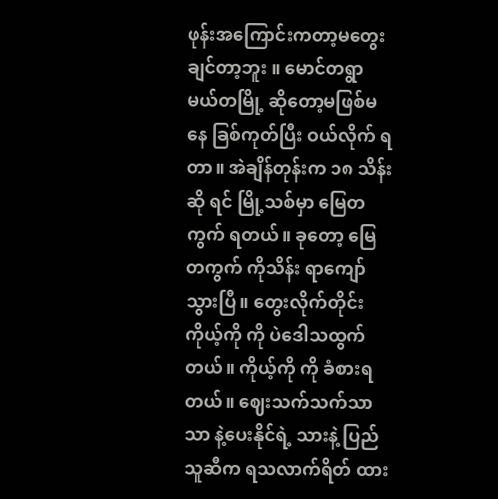ဖုန်းအကြောင်းကတာ့မတွေးချင်တာ့ဘူး ။ မောင်တရွာ မယ်တမြို့ ဆိုတော့မဖြစ်မနေ ခြစ်ကုတ်ပြီး ဝယ်လိုက် ရတာ။ အဲချိန်တုန်းက ၁၈ သိန်းဆို ရင် မြို့သစ်မှာ မြေတကွက် ရတယ်။ ခုတော့ မြေတကွက် ကိုသိန်း ရာကျော်သွားပြီ။ တွေးလိုက်တိုင်း ကိုယ့်ကို ကို ပဲဒေါသထွက်တယ်။ ကိုယ့်ကို ကို ခံစားရတယ်။ ဈေးသက်သက်သာသာ နဲ့ပေးနိုင်ရဲ့ သားနဲ့ ပြည်သူဆီက ရသလာက်ရိတ် ထား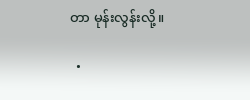တာ မုန်းလွန်းလို့။

  •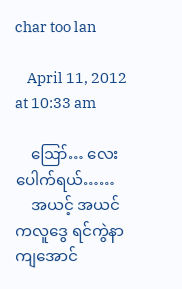char too lan

    April 11, 2012 at 10:33 am

    ဪ… လေးပေါက်ရယ်……
    အယင့် အယင်ကလူဒွေ ရင်ကွဲနာကျအောင်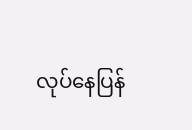လုပ်နေပြန်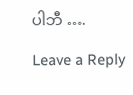ပါဘီ ….

Leave a Reply